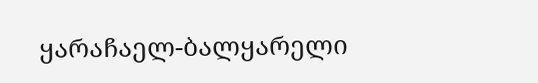ყარაჩაელ-ბალყარელი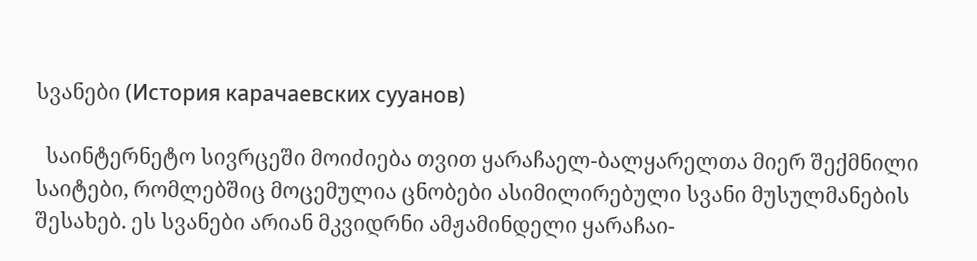სვანები (История карачаевских сууанов)

  საინტერნეტო სივრცეში მოიძიება თვით ყარაჩაელ-ბალყარელთა მიერ შექმნილი საიტები, რომლებშიც მოცემულია ცნობები ასიმილირებული სვანი მუსულმანების შესახებ. ეს სვანები არიან მკვიდრნი ამჟამინდელი ყარაჩაი-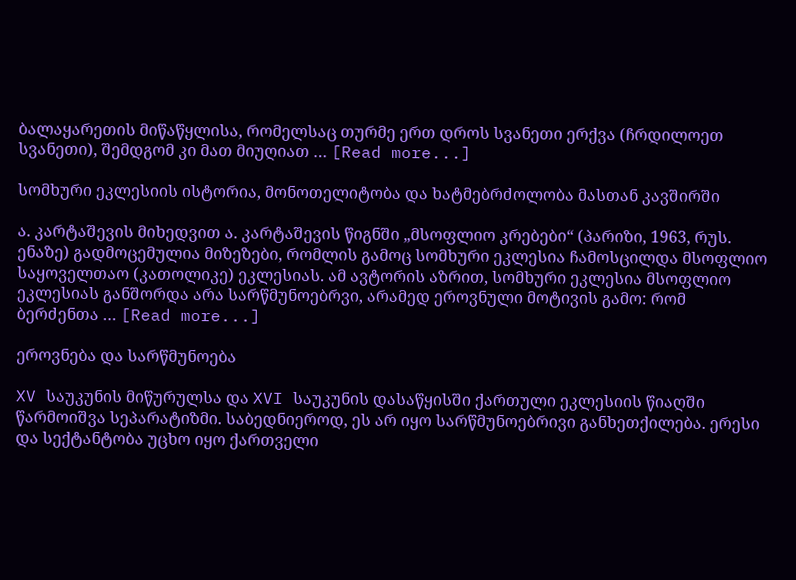ბალაყარეთის მიწაწყლისა, რომელსაც თურმე ერთ დროს სვანეთი ერქვა (ჩრდილოეთ სვანეთი), შემდგომ კი მათ მიუღიათ … [Read more...]

სომხური ეკლესიის ისტორია, მონოთელიტობა და ხატმებრძოლობა მასთან კავშირში

ა. კარტაშევის მიხედვით ა. კარტაშევის წიგნში „მსოფლიო კრებები“ (პარიზი, 1963, რუს. ენაზე) გადმოცემულია მიზეზები, რომლის გამოც სომხური ეკლესია ჩამოსცილდა მსოფლიო საყოველთაო (კათოლიკე) ეკლესიას. ამ ავტორის აზრით, სომხური ეკლესია მსოფლიო ეკლესიას განშორდა არა სარწმუნოებრვი, არამედ ეროვნული მოტივის გამო: რომ ბერძენთა … [Read more...]

ეროვნება და სარწმუნოება

XV საუკუნის მიწურულსა და XVI საუკუნის დასაწყისში ქართული ეკლესიის წიაღში წარმოიშვა სეპარატიზმი. საბედნიეროდ, ეს არ იყო სარწმუნოებრივი განხეთქილება. ერესი და სექტანტობა უცხო იყო ქართველი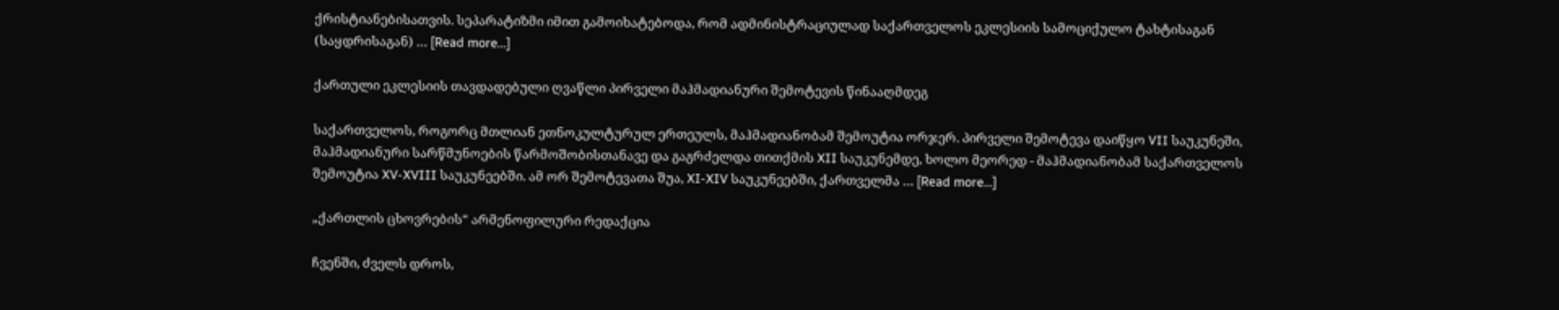ქრისტიანებისათვის. სეპარატიზმი იმით გამოიხატებოდა, რომ ადმინისტრაციულად საქართველოს ეკლესიის სამოციქულო ტახტისაგან (საყდრისაგან) … [Read more...]

ქართული ეკლესიის თავდადებული ღვაწლი პირველი მაჰმადიანური შემოტევის წინააღმდეგ

საქართველოს, როგორც მთლიან ეთნოკულტურულ ერთეულს, მაჰმადიანობამ შემოუტია ორჯერ. პირველი შემოტევა დაიწყო VII საუკუნეში, მაჰმადიანური სარწმუნოების წარმოშობისთანავე და გაგრძელდა თითქმის XII საუკუნემდე, ხოლო მეორედ - მაჰმადიანობამ საქართველოს შემოუტია XV-XVIII საუკუნეებში. ამ ორ შემოტევათა შუა, XI-XIV საუკუნეებში, ქართველმა … [Read more...]

„ქართლის ცხოვრების“ არმენოფილური რედაქცია

ჩვენში, ძველს დროს,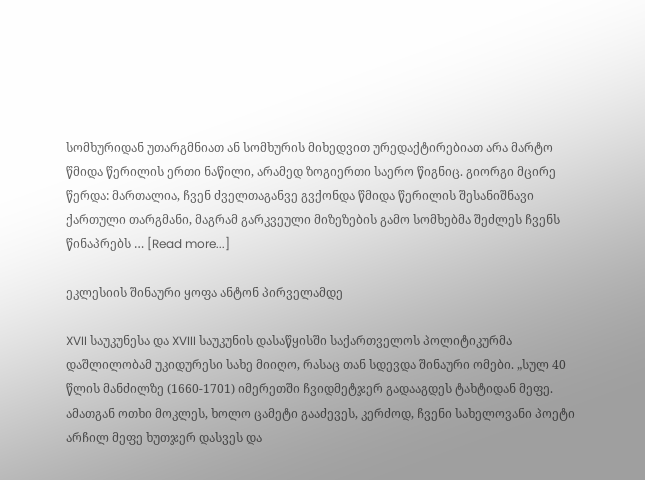სომხურიდან უთარგმნიათ ან სომხურის მიხედვით ურედაქტირებიათ არა მარტო წმიდა წერილის ერთი ნაწილი, არამედ ზოგიერთი საერო წიგნიც. გიორგი მცირე წერდა: მართალია, ჩვენ ძველთაგანვე გვქონდა წმიდა წერილის შესანიშნავი ქართული თარგმანი, მაგრამ გარკვეული მიზეზების გამო სომხებმა შეძლეს ჩვენს წინაპრებს … [Read more...]

ეკლესიის შინაური ყოფა ანტონ პირველამდე

XVII საუკუნესა და XVIII საუკუნის დასაწყისში საქართველოს პოლიტიკურმა დაშლილობამ უკიდურესი სახე მიიღო, რასაც თან სდევდა შინაური ომები. „სულ 40 წლის მანძილზე (1660-1701) იმერეთში ჩვიდმეტჯერ გადააგდეს ტახტიდან მეფე. ამათგან ოთხი მოკლეს, ხოლო ცამეტი გააძევეს, კერძოდ, ჩვენი სახელოვანი პოეტი არჩილ მეფე ხუთჯერ დასვეს და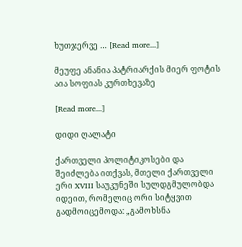ხუთჯერვე … [Read more...]

მეუფე ანანია პატრიარქის მიერ ფოტის აია სოფიას კურთხევაზე

[Read more...]

დიდი ღალატი

ქართველი პოლიტიკოსები და შეიძლება ითქვას, მთელი ქართველი ერი XVIII საუკუნეში სულდგმულობდა იდეით, რომელიც ორი სიტყვით გადმოიცემოდა: „გამოხსნა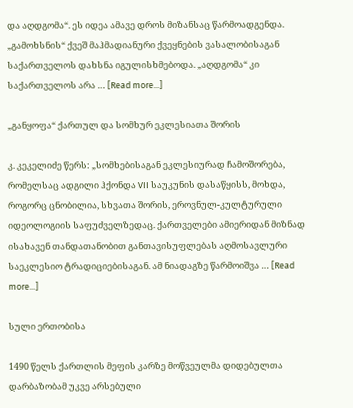და აღდგომა“. ეს იდეა ამავე დროს მიზანსაც წარმოადგენდა. „გამოხსნის“ ქვეშ მაჰმადიანური ქვეყნების ვასალობისაგან საქართველოს დახსნა იგულისხმებოდა. „აღდგომა“ კი საქართველოს არა … [Read more...]

„განყოფა“ ქართულ და სომხურ ეკლესიათა შორის

კ. კეკელიძე წერს: „სომხებისაგან ეკლესიურად ჩამოშორება, რომელსაც ადგილი ჰქონდა VII საუკუნის დასაწყისს, მოხდა, როგორც ცნობილია, სხვათა შორის, ეროვნულ-კულტურული იდეოლოგიის საფუძველზედაც. ქართველები ამიერიდან მიზნად ისახავენ თანდათანობით განთავისუფლებას აღმოსავლური საეკლესიო ტრადიციებისაგან. ამ ნიადაგზე წარმოიშვა … [Read more...]

სული ერთობისა

1490 წელს ქართლის მეფის კარზე მოწვეულმა დიდებულთა დარბაზობამ უკვე არსებული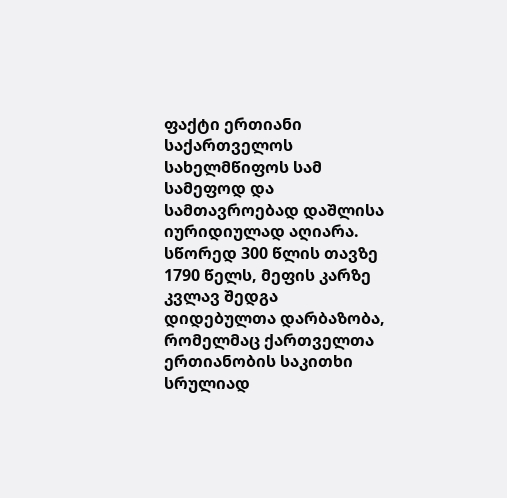ფაქტი ერთიანი საქართველოს სახელმწიფოს სამ სამეფოდ და სამთავროებად დაშლისა იურიდიულად აღიარა. სწორედ 300 წლის თავზე 1790 წელს, მეფის კარზე კვლავ შედგა დიდებულთა დარბაზობა, რომელმაც ქართველთა ერთიანობის საკითხი სრულიად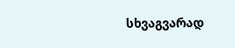სხვაგვარად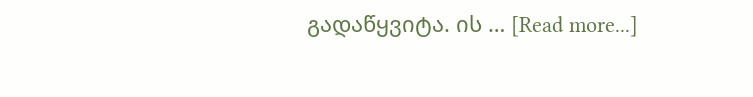გადაწყვიტა. ის … [Read more...]